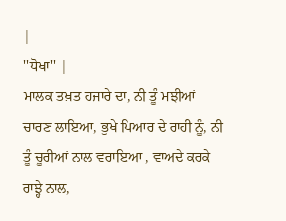|
''ਧੋਖਾ'' |
ਮਾਲਕ ਤਖ਼ਤ ਹਜਾਰੇ ਦਾ, ਨੀ ਤੂੰ ਮਝੀਆਂ ਚਾਰਣ ਲਾਇਆ, ਭੁਖੇ ਪਿਆਰ ਦੇ ਰਾਹੀ ਨੂੰ, ਨੀ ਤੂੰ ਚੂਰੀਆਂ ਨਾਲ ਵਰਾਇਆ , ਵਾਅਦੇ ਕਰਕੇ ਰਾਝ੍ਹੇ ਨਾਲ,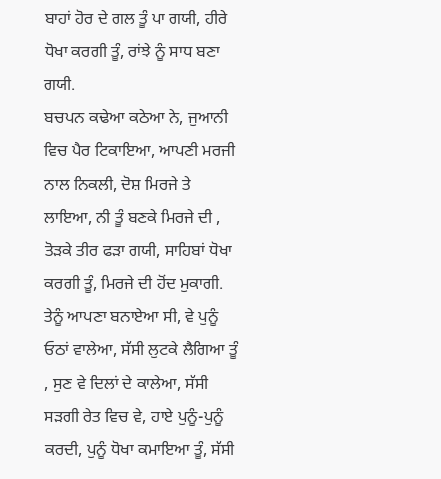ਬਾਹਾਂ ਹੋਰ ਦੇ ਗਲ ਤੂੰ ਪਾ ਗਯੀ, ਹੀਰੇ ਧੋਖਾ ਕਰਗੀ ਤੂੰ, ਰਾਂਝੇ ਨੂੰ ਸਾਧ ਬਣਾ ਗਯੀ.
ਬਚਪਨ ਕਢੇਆ ਕਠੇਆ ਨੇ, ਜੁਆਨੀ ਵਿਚ ਪੈਰ ਟਿਕਾਇਆ, ਆਪਣੀ ਮਰਜੀ ਨਾਲ ਨਿਕਲੀ, ਦੋਸ਼ ਮਿਰਜੇ ਤੇ ਲਾਇਆ, ਨੀ ਤੂੰ ਬਣਕੇ ਮਿਰਜੇ ਦੀ , ਤੋੜਕੇ ਤੀਰ ਫੜਾ ਗਯੀ, ਸਾਹਿਬਾਂ ਧੋਖਾ ਕਰਗੀ ਤੂੰ, ਮਿਰਜੇ ਦੀ ਹੋਂਦ ਮੁਕਾਗੀ.
ਤੇਨੂੰ ਆਪਣਾ ਬਨਾਏਆ ਸੀ, ਵੇ ਪੁਨੂੰ ਓਠਾਂ ਵਾਲੇਆ, ਸੱਸੀ ਲੁਟਕੇ ਲੈਗਿਆ ਤੂੰ , ਸੁਣ ਵੇ ਦਿਲਾਂ ਦੇ ਕਾਲੇਆ, ਸੱਸੀ ਸੜਗੀ ਰੇਤ ਵਿਚ ਵੇ, ਹਾਏ ਪੁਨੂੰ-ਪੁਨੂੰ ਕਰਦੀ, ਪੁਨੂੰ ਧੋਖਾ ਕਮਾਇਆ ਤੂੰ, ਸੱਸੀ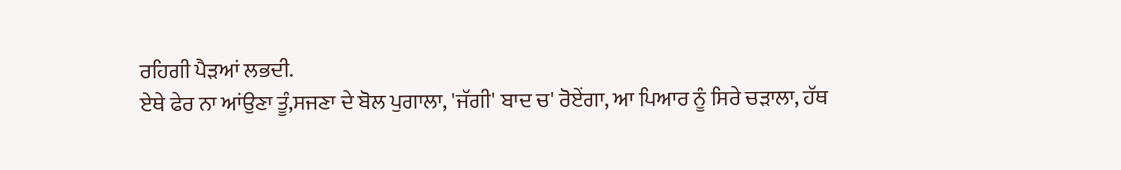ਰਹਿਗੀ ਪੈੜਆਂ ਲਭਦੀ.
ਏਥੇ ਫੇਰ ਨਾ ਆਂਉਣਾ ਤੂੰ,ਸਜਣਾ ਦੇ ਬੋਲ ਪੁਗਾਲਾ, 'ਜੱਗੀ' ਬਾਦ ਚ' ਰੋਏਂਗਾ, ਆ ਪਿਆਰ ਨੂੰ ਸਿਰੇ ਚੜਾਲਾ, ਹੱਥ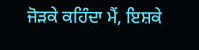ਜੋੜਕੇ ਕਹਿੰਦਾ ਮੈਂ, ਇਸ਼ਕੇ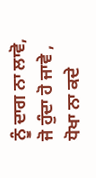ਨੂੰ ਦਾਗ ਨਾ ਲਾਵੋ, ਜੋ ਹੁੰਦਾ ਹੋ ਜਾਵੇ , ਧੋਖਾ ਨਾ ਕਦੇ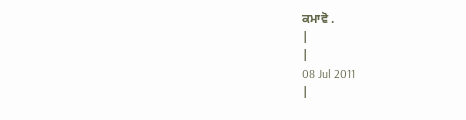ਕਮਾਵੋ .
|
|
08 Jul 2011
|